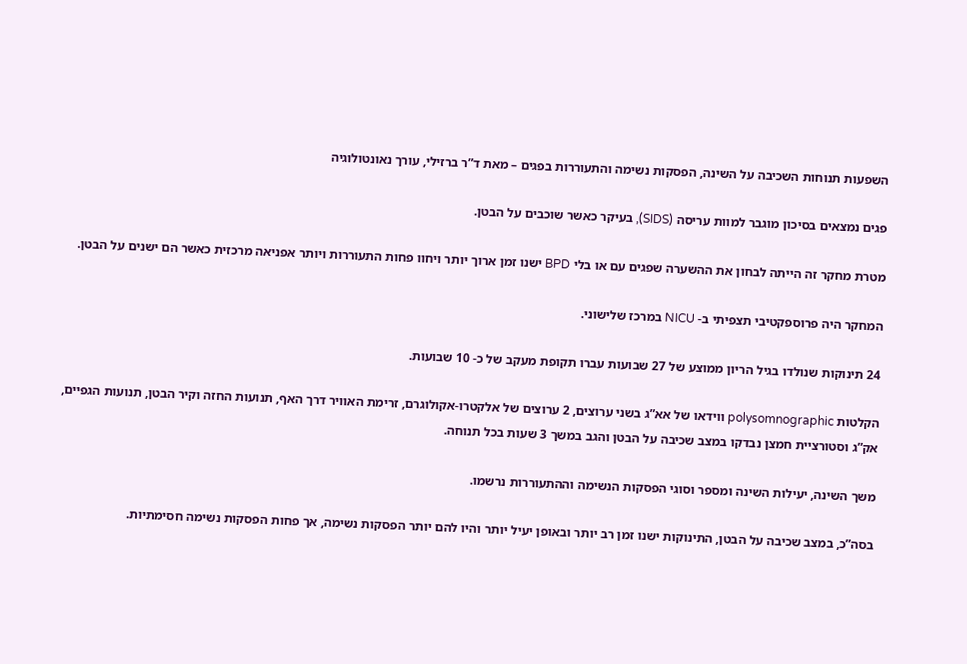השפעות תנוחות השכיבה על השינה, הפסקות נשימה והתעוררות בפגים – מאת ד”ר ברזילי, עורך נאונטולוגיה

פגים נמצאים בסיכון מוגבר למוות עריסה (SIDS), בעיקר כאשר שוכבים על הבטן.

מטרת מחקר זה הייתה לבחון את ההשערה שפגים עם או בלי BPD ישנו זמן ארוך יותר ויחוו פחות התעוררות ויותר אפניאה מרכזית כאשר הם ישנים על הבטן.

המחקר היה פרוספקטיבי תצפיתי ב- NICU במרכז שלישוני.

24 תינוקות שנולדו בגיל הריון ממוצע של 27 שבועות עברו תקופת מעקב של כ- 10 שבועות.

הקלטות polysomnographic ווידאו של אא”ג בשני ערוצים, 2 ערוצים של אלקטרו-אקולוגרם, זרימת האוויר דרך האף, תנועות החזה וקיר הבטן, תנועות הגפיים, אק”ג וסטורציית חמצן נבדקו במצב שכיבה על הבטן והגב במשך 3 שעות בכל תנוחה.

משך השינה, יעילות השינה ומספר וסוגי הפסקות הנשימה וההתעוררות נרשמו.

בסה”כ, במצב שכיבה על הבטן, התינוקות ישנו זמן רב יותר ובאופן יעיל יותר והיו להם יותר הפסקות נשימה, אך פחות הפסקות נשימה חסימתיות.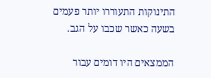התינוקות התעוררו יותר פעמים בשעה כאשר שכבו על הגב.

הממצאים היו דומים עבור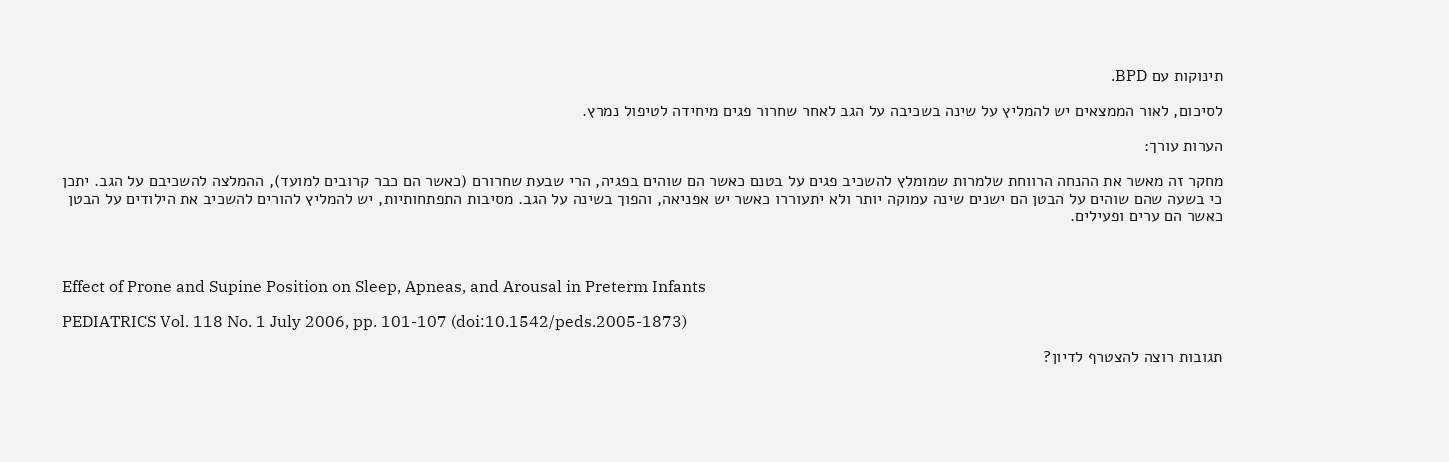תינוקות עם BPD.

לסיכום, לאור הממצאים יש להמליץ על שינה בשכיבה על הגב לאחר שחרור פגים מיחידה לטיפול נמרץ.

הערות עורך:

מחקר זה מאשר את ההנחה הרווחת שלמרות שמומלץ להשכיב פגים על בטנם כאשר הם שוהים בפגיה, הרי שבעת שחרורם (כאשר הם כבר קרובים למועד), ההמלצה להשכיבם על הגב. יתכן כי בשעה שהם שוהים על הבטן הם ישנים שינה עמוקה יותר ולא יתעוררו כאשר יש אפניאה, והפוך בשינה על הגב. מסיבות התפתחותיות, יש להמליץ להורים להשכיב את הילודים על הבטן כאשר הם ערים ופעילים.



Effect of Prone and Supine Position on Sleep, Apneas, and Arousal in Preterm Infants

PEDIATRICS Vol. 118 No. 1 July 2006, pp. 101-107 (doi:10.1542/peds.2005-1873)

תגובות רוצה להצטרף לדיון?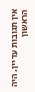אין תגובות עדיין. היה הראשון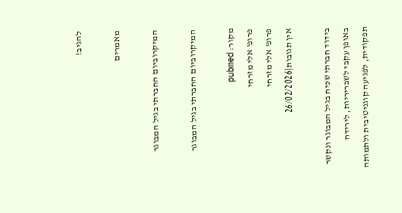להגיב!

מאמרים

המיקרוביום החברתי בגיל המבוגר

המיקרוביום החברתי בגיל המבוגר

מקור: pubmed
פרופ' אלי מזרחי
פרופ' אלי מזרחי
אין תגובות|26/02/2026

בידוד חברתי שכיח בגיל המבוגר ונקשר באופן עקבי לשבריריות, לירידה תפקודית, לפגיעה קוגניטיבית ולתמותה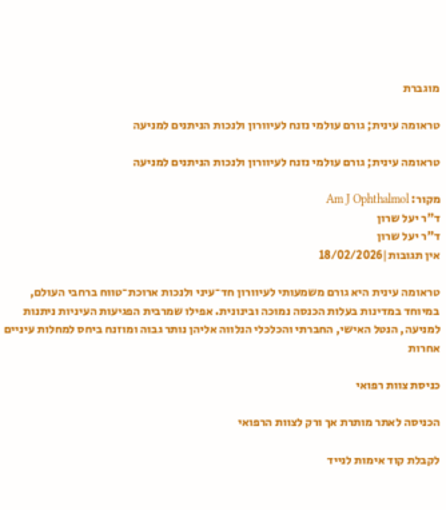מוגברת

טראומה עינית; גורם עולמי נזנח לעיוורון ולנכות הניתנים למניעה

טראומה עינית; גורם עולמי נזנח לעיוורון ולנכות הניתנים למניעה

מקור: Am J Ophthalmol
ד"ר יעל שרון
ד"ר יעל שרון
אין תגובות|18/02/2026

טראומה עינית היא גורם משמעותי לעיוורון חד־עיני ולנכות ארוכת־טווח ברחבי העולם, במיוחד במדינות בעלות הכנסה נמוכה ובינונית. אפילו שמרבית הפגיעות העיניות ניתנות למניעה, הנטל האישי, החברתי והכלכלי הנלווה אליהן נותר גבוה ומוזנח ביחס למחלות עיניים אחרות

כניסת צוות רפואי

הכניסה לאתר מותרת אך ורק לצוות הרפואי

לקבלת קוד אימות לנייד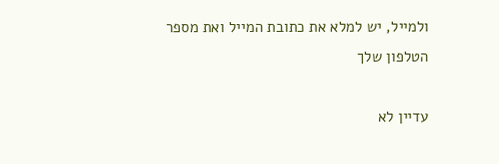ולמייל, יש למלא את כתובת המייל ואת מספר הטלפון שלך

עדיין לא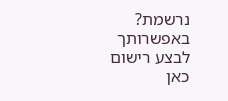נרשמת? באפשרותך לבצע רישום כאן